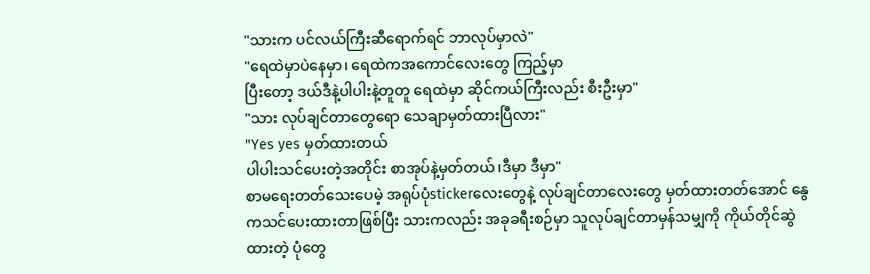"သားက ပင်လယ်ကြီးဆီရောက်ရင် ဘာလုပ်မှာလဲ"
"ရေထဲမှာပဲနေမှာ၊ ရေထဲကအကောင်လေးတွေ ကြည့်မှာ
ပြီးတော့ ဒယ်ဒီနဲ့ပါပါးနဲ့တူတူ ရေထဲမှာ ဆိုင်ကယ်ကြီးလည်း စီးဦးမှာ"
"သား လုပ်ချင်တာတွေရော သေချာမှတ်ထားပြီလား"
"Yes yes မှတ်ထားတယ်
ပါပါးသင်ပေးတဲ့အတိုင်း စာအုပ်နဲ့မှတ်တယ်၊ဒီမှာ ဒီမှာ"
စာမရေးတတ်သေးပေမဲ့ အရုပ်ပုံstickerလေးတွေနဲ့ လုပ်ချင်တာလေးတွေ မှတ်ထားတတ်အောင် နွေကသင်ပေးထားတာဖြစ်ပြီး သားကလည်း အခုခရီးစဉ်မှာ သူလုပ်ချင်တာမှန်သမျှကို ကိုယ်တိုင်ဆွဲထားတဲ့ ပုံတွေ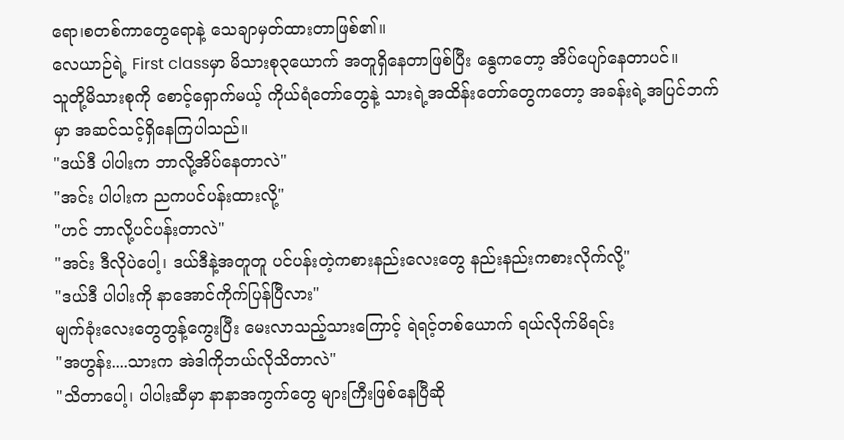ရော၊စတစ်ကာတွေရောနဲ့ သေချာမှတ်ထားတာဖြစ်၏။
လေယာဉ်ရဲ့ First classမှာ မိသားစု၃ယောက် အတူရှိနေတာဖြစ်ပြီး နွေကတော့ အိပ်ပျော်နေတာပင်။
သူတို့မိသားစုကို စောင့်ရှောက်မယ့် ကိုယ်ရံတော်တွေနဲ့ သားရဲ့အထိန်းတော်တွေကတော့ အခန်းရဲ့အပြင်ဘက်မှာ အဆင်သင့်ရှိနေကြပါသည်။
"ဒယ်ဒီ ပါပါးက ဘာလို့အိပ်နေတာလဲ"
"အင်း ပါပါးက ညကပင်ပန်းထားလို့"
"ဟင် ဘာလို့ပင်ပန်းတာလဲ"
"အင်း ဒီလိုပဲပေါ့၊ ဒယ်ဒီနဲ့အတူတူ ပင်ပန်းတဲ့ကစားနည်းလေးတွေ နည်းနည်းကစားလိုက်လို့"
"ဒယ်ဒီ ပါပါးကို နာအောင်ကိုက်ပြန်ပြီလား"
မျက်ခုံးလေးတွေတွန့်ကွေးပြီး မေးလာသည့်သားကြောင့် ရဲရင့်တစ်ယောက် ရယ်လိုက်မိရင်း
"အဟွန်း....သားက အဲဒါကိုဘယ်လိုသိတာလဲ"
"သိတာပေါ့၊ ပါပါးဆီမှာ နာနာအကွက်တွေ များကြီးဖြစ်နေပြီဆို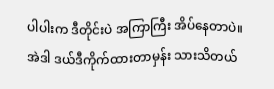ပါပါးက ဒီတိုင်းပဲ အကြာကြီး အိပ်နေတာပဲ။
အဲဒါ ဒယ်ဒီကိုက်ထားတာမှန်း သားသိတယ်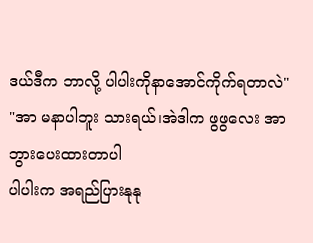ဒယ်ဒီက ဘာလို့ ပါပါးကိုနာအောင်ကိုက်ရတာလဲ"
"အာ မနာပါဘူး သားရယ်၊အဲဒါက ဖွဖွလေး အာဘွားပေးထားတာပါ
ပါပါးက အရည်ပြားနုနု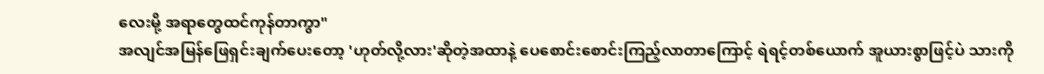လေးမို့ အရာတွေထင်ကုန်တာကွာ"
အလျင်အမြန်ဖြေရှင်းချက်ပေးတော့ 'ဟုတ်လို့လား'ဆိုတဲ့အထာနဲ့ ပေစောင်းစောင်းကြည့်လာတာကြောင့် ရဲရင့်တစ်ယောက် အူယားစွာဖြင့်ပဲ သားကို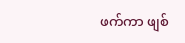ဖက်ကာ ဖျစ်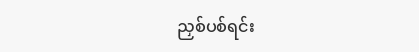ညှစ်ပစ်ရင်း